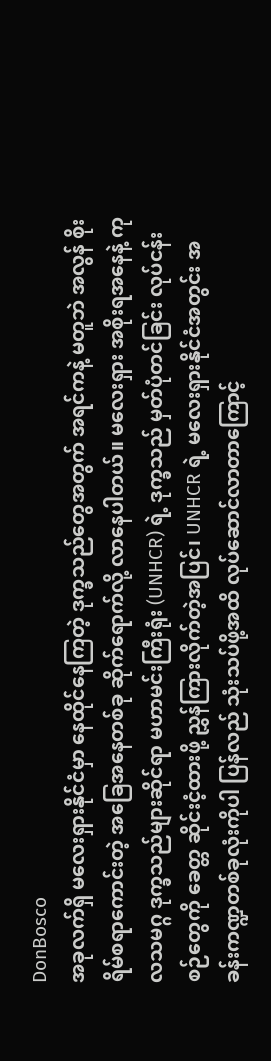DonBosco
အခုလက်ရှိ မလေးရှားနိုင်ငံမှာ နေထိုင်နေကြတဲ့ ဒုက္ခသည်တွေအတွက် အရင်ကနဲ့ မတူဘဲ အလွန် စိုးရိမ်စရာကောင်းတဲ့ အခြေအနေတစ်ခု ဆိုက်ရောက်လို့ လာနေပါတယ်။ မလေးရှား အစိုးရအနေနဲ့ ကုလသမဂ္ဂ ဒုက္ခသည်များဆိုင်ရာ မဟာမင်းကြီးရုံး (UNHCR) ရဲ့ ဒုက္ခသည် မှတ်ပုံတင်ခြင်း လုပ်ငန်းစဉ်တွေကို ခေတ္တ ဆိုင်းငံ့ထားဖို့ ညွှန်ကြားလိုက်တဲ့အပြင်၊ UNHCR ရဲ့ မလေးရှားနိုင်ငံအတွင်း အခန်းကဏ္ဍတစ်ခုလုံးကိုပါ ပြန်လည် သုံးသပ်ဖို့အထိ လုပ်ဆောင်လာတာကြောင့်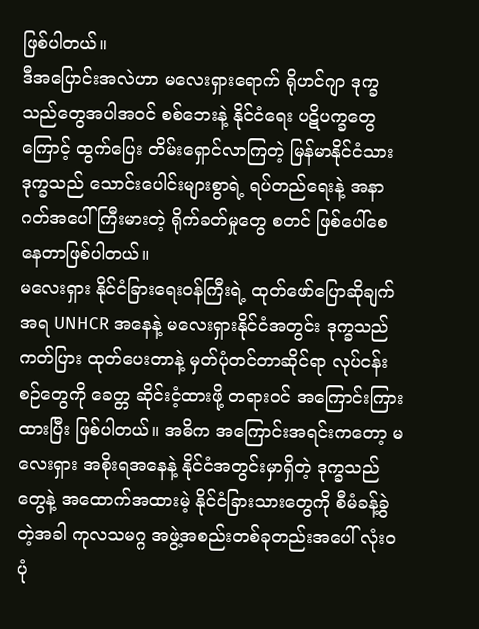ဖြစ်ပါတယ်။
ဒီအပြောင်းအလဲဟာ မလေးရှားရောက် ရိုဟင်ဂျာ ဒုက္ခသည်တွေအပါအဝင် စစ်ဘေးနဲ့ နိုင်ငံရေး ပဋိပက္ခတွေကြောင့် ထွက်ပြေး တိမ်းရှောင်လာကြတဲ့ မြန်မာနိုင်ငံသား ဒုက္ခသည် သောင်းပေါင်းများစွာရဲ့ ရပ်တည်ရေးနဲ့ အနာဂတ်အပေါ် ကြီးမားတဲ့ ရိုက်ခတ်မှုတွေ စတင် ဖြစ်ပေါ်စေနေတာဖြစ်ပါတယ်။
မလေးရှား နိုင်ငံခြားရေးဝန်ကြီးရဲ့ ထုတ်ဖော်ပြောဆိုချက်အရ UNHCR အနေနဲ့ မလေးရှားနိုင်ငံအတွင်း ဒုက္ခသည် ကတ်ပြား ထုတ်ပေးတာနဲ့ မှတ်ပုံတင်တာဆိုင်ရာ လုပ်ငန်းစဉ်တွေကို ခေတ္တ ဆိုင်းငံ့ထားဖို့ တရားဝင် အကြောင်းကြားထားပြီး ဖြစ်ပါတယ်။ အဓိက အကြောင်းအရင်းကတော့ မလေးရှား အစိုးရအနေနဲ့ နိုင်ငံအတွင်းမှာရှိတဲ့ ဒုက္ခသည်တွေနဲ့ အထောက်အထားမဲ့ နိုင်ငံခြားသားတွေကို စီမံခန့်ခွဲတဲ့အခါ ကုလသမဂ္ဂ အဖွဲ့အစည်းတစ်ခုတည်းအပေါ် လုံးဝ ပုံ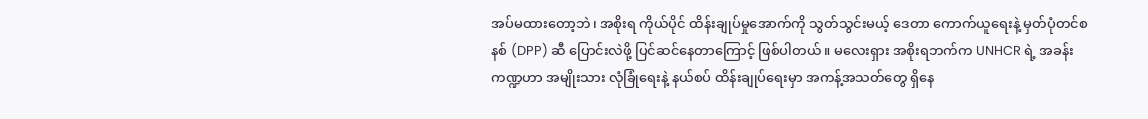အပ်မထားတော့ဘဲ၊ အစိုးရ ကိုယ်ပိုင် ထိန်းချုပ်မှုအောက်ကို သွတ်သွင်းမယ့် ဒေတာ ကောက်ယူရေးနဲ့ မှတ်ပုံတင်စနစ် (DPP) ဆီ ပြောင်းလဲဖို့ ပြင်ဆင်နေတာကြောင့် ဖြစ်ပါတယ်။ မလေးရှား အစိုးရဘက်က UNHCR ရဲ့ အခန်းကဏ္ဍဟာ အမျိုးသား လုံခြုံရေးနဲ့ နယ်စပ် ထိန်းချုပ်ရေးမှာ အကန့်အသတ်တွေ ရှိနေ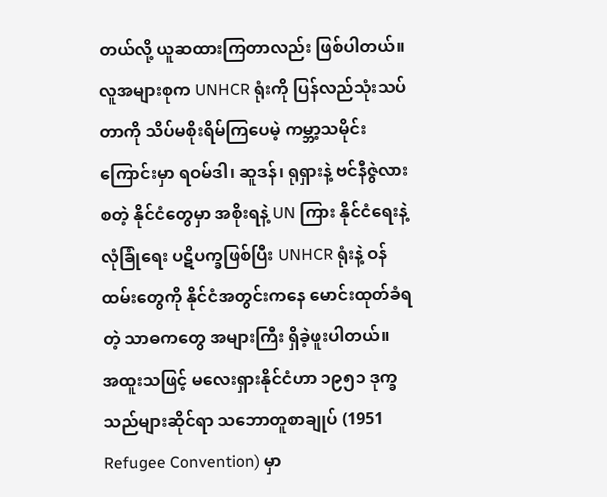တယ်လို့ ယူဆထားကြတာလည်း ဖြစ်ပါတယ်။
လူအများစုက UNHCR ရုံးကို ပြန်လည်သုံးသပ်တာကို သိပ်မစိုးရိမ်ကြပေမဲ့ ကမ္ဘာ့သမိုင်းကြောင်းမှာ ရဝမ်ဒါ၊ ဆူဒန်၊ ရုရှားနဲ့ ဗင်နီဇွဲလား စတဲ့ နိုင်ငံတွေမှာ အစိုးရနဲ့ UN ကြား နိုင်ငံရေးနဲ့ လုံခြုံရေး ပဋိပက္ခဖြစ်ပြီး UNHCR ရုံးနဲ့ ဝန်ထမ်းတွေကို နိုင်ငံအတွင်းကနေ မောင်းထုတ်ခံရတဲ့ သာဓကတွေ အများကြီး ရှိခဲ့ဖူးပါတယ်။
အထူးသဖြင့် မလေးရှားနိုင်ငံဟာ ၁၉၅၁ ဒုက္ခသည်များဆိုင်ရာ သဘောတူစာချုပ် (1951 Refugee Convention) မှာ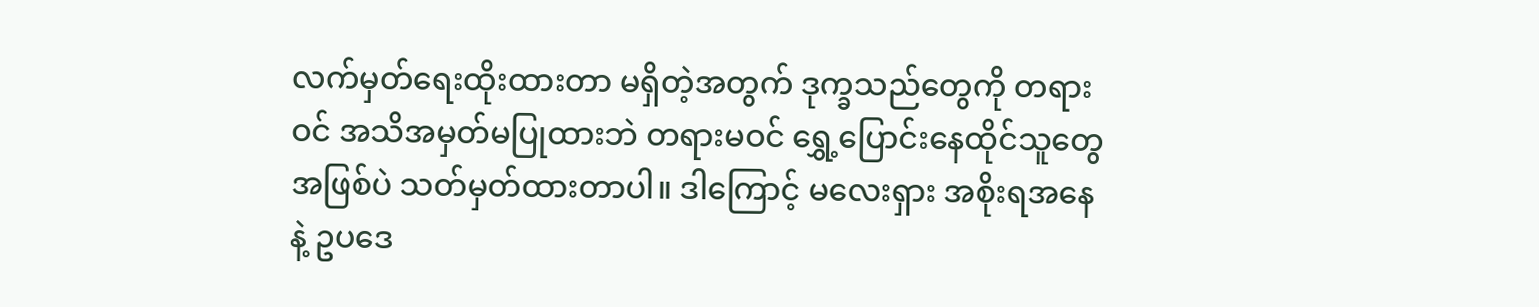လက်မှတ်ရေးထိုးထားတာ မရှိတဲ့အတွက် ဒုက္ခသည်တွေကို တရားဝင် အသိအမှတ်မပြုထားဘဲ တရားမဝင် ရွှေ့ပြောင်းနေထိုင်သူတွေအဖြစ်ပဲ သတ်မှတ်ထားတာပါ။ ဒါကြောင့် မလေးရှား အစိုးရအနေနဲ့ ဥပဒေ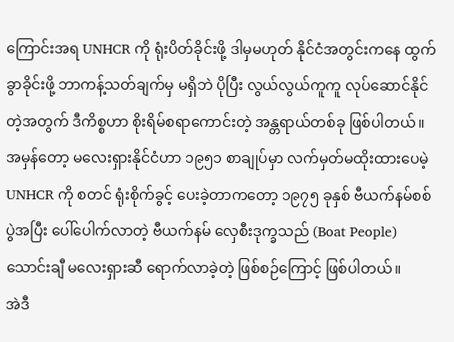ကြောင်းအရ UNHCR ကို ရုံးပိတ်ခိုင်းဖို့ ဒါမှမဟုတ် နိုင်ငံအတွင်းကနေ ထွက်ခွာခိုင်းဖို့ ဘာကန့်သတ်ချက်မှ မရှိဘဲ ပိုပြီး လွယ်လွယ်ကူကူ လုပ်ဆောင်နိုင်တဲ့အတွက် ဒီကိစ္စဟာ စိုးရိမ်စရာကောင်းတဲ့ အန္တရာယ်တစ်ခု ဖြစ်ပါတယ်။
အမှန်တော့ မလေးရှားနိုင်ငံဟာ ၁၉၅၁ စာချုပ်မှာ လက်မှတ်မထိုးထားပေမဲ့ UNHCR ကို စတင် ရုံးစိုက်ခွင့် ပေးခဲ့တာကတော့ ၁၉၇၅ ခုနှစ် ဗီယက်နမ်စစ်ပွဲအပြီး ပေါ်ပေါက်လာတဲ့ ဗီယက်နမ် လှေစီးဒုက္ခသည် (Boat People) သောင်းချီ မလေးရှားဆီ ရောက်လာခဲ့တဲ့ ဖြစ်စဉ်ကြောင့် ဖြစ်ပါတယ်။
အဲဒီ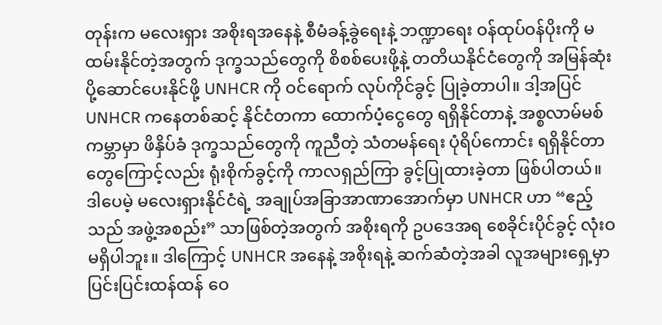တုန်းက မလေးရှား အစိုးရအနေနဲ့ စီမံခန့်ခွဲရေးနဲ့ ဘဏ္ဍာရေး ဝန်ထုပ်ဝန်ပိုးကို မထမ်းနိုင်တဲ့အတွက် ဒုက္ခသည်တွေကို စိစစ်ပေးဖို့နဲ့ တတိယနိုင်ငံတွေကို အမြန်ဆုံး ပို့ဆောင်ပေးနိုင်ဖို့ UNHCR ကို ဝင်ရောက် လုပ်ကိုင်ခွင့် ပြုခဲ့တာပါ။ ဒါ့အပြင် UNHCR ကနေတစ်ဆင့် နိုင်ငံတကာ ထောက်ပံ့ငွေတွေ ရရှိနိုင်တာနဲ့ အစ္စလာမ်မစ် ကမ္ဘာမှာ ဖိနှိပ်ခံ ဒုက္ခသည်တွေကို ကူညီတဲ့ သံတမန်ရေး ပုံရိပ်ကောင်း ရရှိနိုင်တာတွေကြောင့်လည်း ရုံးစိုက်ခွင့်ကို ကာလရှည်ကြာ ခွင့်ပြုထားခဲ့တာ ဖြစ်ပါတယ်။
ဒါပေမဲ့ မလေးရှားနိုင်ငံရဲ့ အချုပ်အခြာအာဏာအောက်မှာ UNHCR ဟာ “ဧည့်သည် အဖွဲ့အစည်း” သာဖြစ်တဲ့အတွက် အစိုးရကို ဥပဒေအရ စေခိုင်းပိုင်ခွင့် လုံးဝ မရှိပါဘူး။ ဒါကြောင့် UNHCR အနေနဲ့ အစိုးရနဲ့ ဆက်ဆံတဲ့အခါ လူအများရှေ့မှာ ပြင်းပြင်းထန်ထန် ဝေ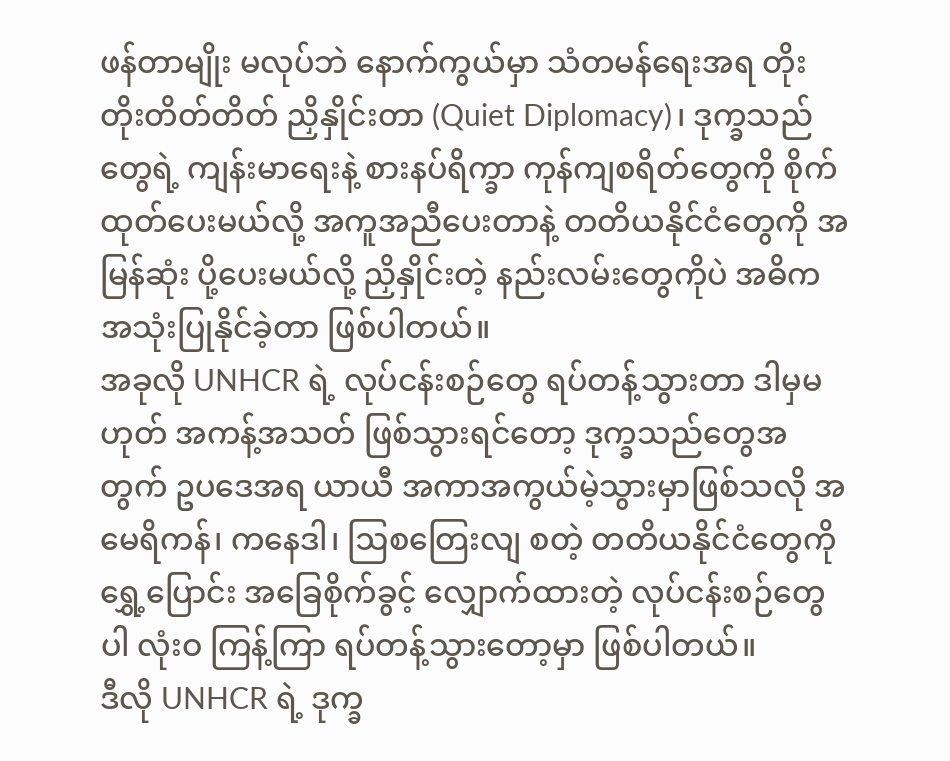ဖန်တာမျိုး မလုပ်ဘဲ နောက်ကွယ်မှာ သံတမန်ရေးအရ တိုးတိုးတိတ်တိတ် ညှိနှိုင်းတာ (Quiet Diplomacy)၊ ဒုက္ခသည်တွေရဲ့ ကျန်းမာရေးနဲ့ စားနပ်ရိက္ခာ ကုန်ကျစရိတ်တွေကို စိုက်ထုတ်ပေးမယ်လို့ အကူအညီပေးတာနဲ့ တတိယနိုင်ငံတွေကို အမြန်ဆုံး ပို့ပေးမယ်လို့ ညှိနှိုင်းတဲ့ နည်းလမ်းတွေကိုပဲ အဓိက အသုံးပြုနိုင်ခဲ့တာ ဖြစ်ပါတယ်။
အခုလို UNHCR ရဲ့ လုပ်ငန်းစဉ်တွေ ရပ်တန့်သွားတာ ဒါမှမဟုတ် အကန့်အသတ် ဖြစ်သွားရင်တော့ ဒုက္ခသည်တွေအတွက် ဥပဒေအရ ယာယီ အကာအကွယ်မဲ့သွားမှာဖြစ်သလို အမေရိကန်၊ ကနေဒါ၊ ဩစတြေးလျ စတဲ့ တတိယနိုင်ငံတွေကို ရွှေ့ပြောင်း အခြေစိုက်ခွင့် လျှောက်ထားတဲ့ လုပ်ငန်းစဉ်တွေပါ လုံးဝ ကြန့်ကြာ ရပ်တန့်သွားတော့မှာ ဖြစ်ပါတယ်။
ဒီလို UNHCR ရဲ့ ဒုက္ခ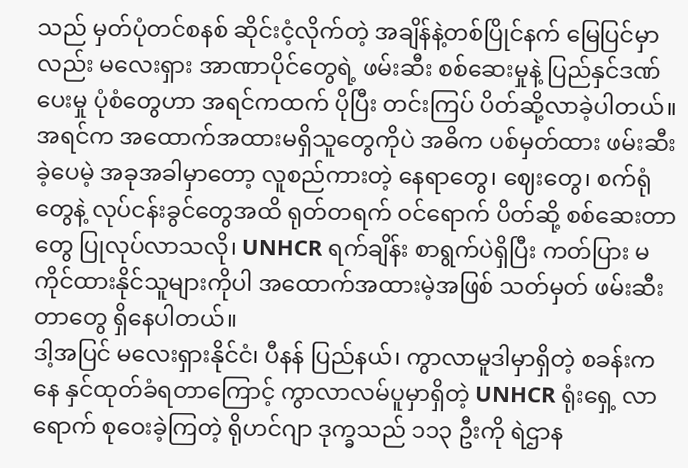သည် မှတ်ပုံတင်စနစ် ဆိုင်းငံ့လိုက်တဲ့ အချိန်နဲ့တစ်ပြိုင်နက် မြေပြင်မှာလည်း မလေးရှား အာဏာပိုင်တွေရဲ့ ဖမ်းဆီး စစ်ဆေးမှုနဲ့ ပြည်နှင်ဒဏ်ပေးမှု ပုံစံတွေဟာ အရင်ကထက် ပိုပြီး တင်းကြပ် ပိတ်ဆို့လာခဲ့ပါတယ်။
အရင်က အထောက်အထားမရှိသူတွေကိုပဲ အဓိက ပစ်မှတ်ထား ဖမ်းဆီးခဲ့ပေမဲ့ အခုအခါမှာတော့ လူစည်ကားတဲ့ နေရာတွေ၊ ဈေးတွေ၊ စက်ရုံတွေနဲ့ လုပ်ငန်းခွင်တွေအထိ ရုတ်တရက် ဝင်ရောက် ပိတ်ဆို့ စစ်ဆေးတာတွေ ပြုလုပ်လာသလို၊ UNHCR ရက်ချိန်း စာရွက်ပဲရှိပြီး ကတ်ပြား မကိုင်ထားနိုင်သူများကိုပါ အထောက်အထားမဲ့အဖြစ် သတ်မှတ် ဖမ်းဆီးတာတွေ ရှိနေပါတယ်။
ဒါ့အပြင် မလေးရှားနိုင်ငံ၊ ပီနန် ပြည်နယ်၊ ကွာလာမူဒါမှာရှိတဲ့ စခန်းကနေ နှင်ထုတ်ခံရတာကြောင့် ကွာလာလမ်ပူမှာရှိတဲ့ UNHCR ရုံးရှေ့ လာရောက် စုဝေးခဲ့ကြတဲ့ ရိုဟင်ဂျာ ဒုက္ခသည် ၁၁၃ ဦးကို ရဲဌာန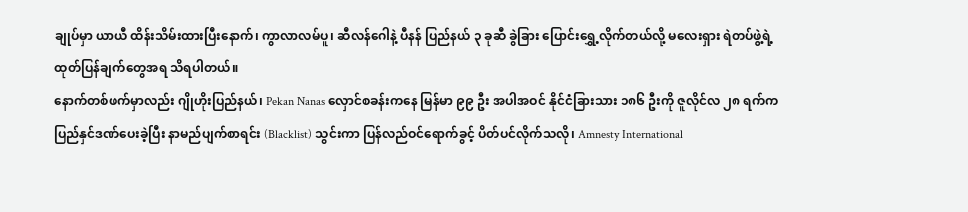ချုပ်မှာ ယာယီ ထိန်းသိမ်းထားပြီးနောက်၊ ကွာလာလမ်ပူ၊ ဆီလန်ဂေါနဲ့ ပီနန် ပြည်နယ် ၃ ခုဆီ ခွဲခြား ပြောင်းရွှေ့လိုက်တယ်လို့ မလေးရှား ရဲတပ်ဖွဲ့ရဲ့ ထုတ်ပြန်ချက်တွေအရ သိရပါတယ်။
နောက်တစ်ဖက်မှာလည်း ဂျိုဟိုးပြည်နယ်၊ Pekan Nanas လှောင်စခန်းကနေ မြန်မာ ၉၉ ဦး အပါအဝင် နိုင်ငံခြားသား ၁၈၆ ဦးကို ဇူလိုင်လ ၂၈ ရက်က ပြည်နှင်ဒဏ်ပေးခဲ့ပြီး နာမည်ပျက်စာရင်း (Blacklist) သွင်းကာ ပြန်လည်ဝင်ရောက်ခွင့် ပိတ်ပင်လိုက်သလို၊ Amnesty International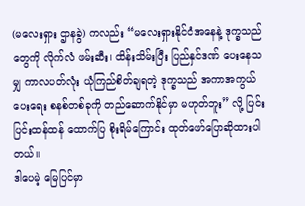(မလေးရှား ဌာနခွဲ) ကလည်း “မလေးရှားနိုင်ငံအနေနဲ့ ဒုက္ခသည်တွေကို လိုက်လံ ဖမ်းဆီး၊ ထိန်းသိမ်းပြီး ပြည်နှင်ဒဏ် ပေးနေသမျှ ကာလပတ်လုံး ယုံကြည်စိတ်ချရတဲ့ ဒုက္ခသည် အကာအကွယ်ပေးရေး စနစ်တစ်ခုကို တည်ဆောက်နိုင်မှာ မဟုတ်ဘူး” လို့ ပြင်းပြင်းထန်ထန် ထောက်ပြ စိုးရိမ်ကြောင်း ထုတ်ဖော်ပြောဆိုထားပါတယ်။
ဒါပေမဲ့ မြေပြင်မှာ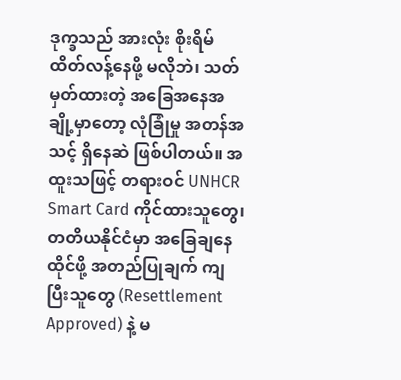ဒုက္ခသည် အားလုံး စိုးရိမ် ထိတ်လန့်နေဖို့ မလိုဘဲ၊ သတ်မှတ်ထားတဲ့ အခြေအနေအချို့မှာတော့ လုံခြုံမှု အတန်အသင့် ရှိနေဆဲ ဖြစ်ပါတယ်။ အထူးသဖြင့် တရားဝင် UNHCR Smart Card ကိုင်ထားသူတွေ၊ တတိယနိုင်ငံမှာ အခြေချနေထိုင်ဖို့ အတည်ပြုချက် ကျပြီးသူတွေ (Resettlement Approved) နဲ့ မ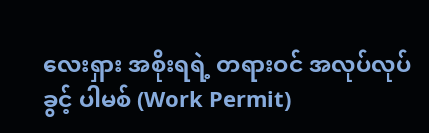လေးရှား အစိုးရရဲ့ တရားဝင် အလုပ်လုပ်ခွင့် ပါမစ် (Work Permit)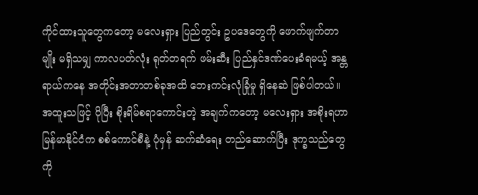ကိုင်ထားသူတွေကတော့ မလေးရှား ပြည်တွင်း ဥပဒေတွေကို ဖောက်ဖျက်တာမျိုး မရှိသမျှ ကာလပတ်လုံး ရုတ်တရက် ဖမ်းဆီး ပြည်နှင်ဒဏ်ပေးခံရမယ့် အန္တရာယ်ကနေ အတိုင်းအတာတစ်ခုအထိ ဘေးကင်းလုံခြုံမှု ရှိနေဆဲ ဖြစ်ပါတယ်။
အထူးသဖြင့် ပိုပြီး စိုးရိမ်စရာကောင်းတဲ့ အချက်ကတော့ မလေးရှား အစိုးရဟာ မြန်မာနိုင်ငံက စစ်ကောင်စီနဲ့ ပုံမှန် ဆက်ဆံရေး တည်ဆောက်ပြီး ဒုက္ခသည်တွေကို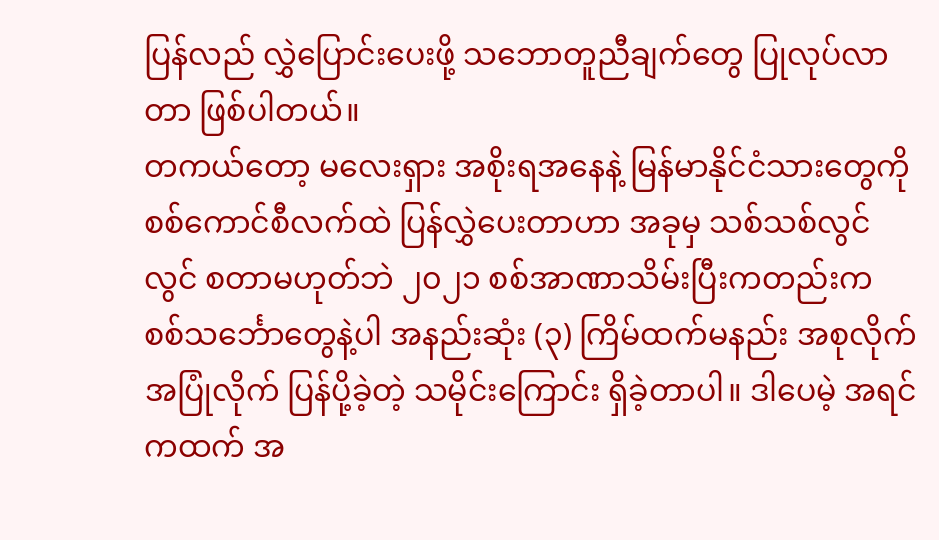ပြန်လည် လွှဲပြောင်းပေးဖို့ သဘောတူညီချက်တွေ ပြုလုပ်လာတာ ဖြစ်ပါတယ်။
တကယ်တော့ မလေးရှား အစိုးရအနေနဲ့ မြန်မာနိုင်ငံသားတွေကို စစ်ကောင်စီလက်ထဲ ပြန်လွှဲပေးတာဟာ အခုမှ သစ်သစ်လွင်လွင် စတာမဟုတ်ဘဲ ၂၀၂၁ စစ်အာဏာသိမ်းပြီးကတည်းက စစ်သင်္ဘောတွေနဲ့ပါ အနည်းဆုံး (၃) ကြိမ်ထက်မနည်း အစုလိုက်အပြုံလိုက် ပြန်ပို့ခဲ့တဲ့ သမိုင်းကြောင်း ရှိခဲ့တာပါ။ ဒါပေမဲ့ အရင်ကထက် အ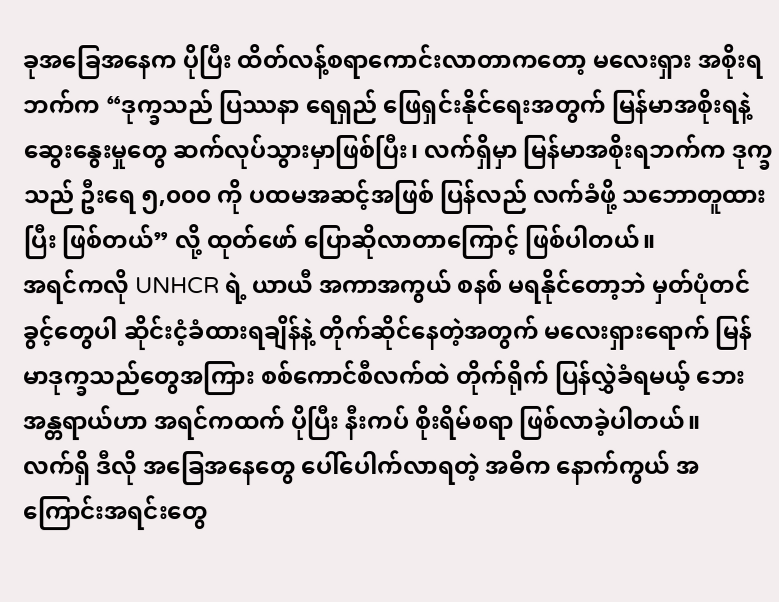ခုအခြေအနေက ပိုပြီး ထိတ်လန့်စရာကောင်းလာတာကတော့ မလေးရှား အစိုးရဘက်က “ဒုက္ခသည် ပြဿနာ ရေရှည် ဖြေရှင်းနိုင်ရေးအတွက် မြန်မာအစိုးရနဲ့ ဆွေးနွေးမှုတွေ ဆက်လုပ်သွားမှာဖြစ်ပြီး၊ လက်ရှိမှာ မြန်မာအစိုးရဘက်က ဒုက္ခသည် ဦးရေ ၅,၀၀၀ ကို ပထမအဆင့်အဖြစ် ပြန်လည် လက်ခံဖို့ သဘောတူထားပြီး ဖြစ်တယ်” လို့ ထုတ်ဖော် ပြောဆိုလာတာကြောင့် ဖြစ်ပါတယ်။
အရင်ကလို UNHCR ရဲ့ ယာယီ အကာအကွယ် စနစ် မရနိုင်တော့ဘဲ မှတ်ပုံတင်ခွင့်တွေပါ ဆိုင်းငံ့ခံထားရချိန်နဲ့ တိုက်ဆိုင်နေတဲ့အတွက် မလေးရှားရောက် မြန်မာဒုက္ခသည်တွေအကြား စစ်ကောင်စီလက်ထဲ တိုက်ရိုက် ပြန်လွှဲခံရမယ့် ဘေးအန္တရာယ်ဟာ အရင်ကထက် ပိုပြီး နီးကပ် စိုးရိမ်စရာ ဖြစ်လာခဲ့ပါတယ်။
လက်ရှိ ဒီလို အခြေအနေတွေ ပေါ်ပေါက်လာရတဲ့ အဓိက နောက်ကွယ် အကြောင်းအရင်းတွေ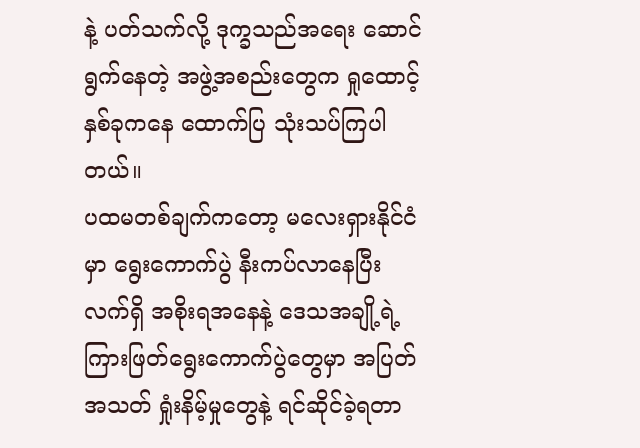နဲ့ ပတ်သက်လို့ ဒုက္ခသည်အရေး ဆောင်ရွက်နေတဲ့ အဖွဲ့အစည်းတွေက ရှုထောင့်နှစ်ခုကနေ ထောက်ပြ သုံးသပ်ကြပါတယ်။
ပထမတစ်ချက်ကတော့ မလေးရှားနိုင်ငံမှာ ရွေးကောက်ပွဲ နီးကပ်လာနေပြီး လက်ရှိ အစိုးရအနေနဲ့ ဒေသအချို့ရဲ့ ကြားဖြတ်ရွေးကောက်ပွဲတွေမှာ အပြတ်အသတ် ရှုံးနိမ့်မှုတွေနဲ့ ရင်ဆိုင်ခဲ့ရတာ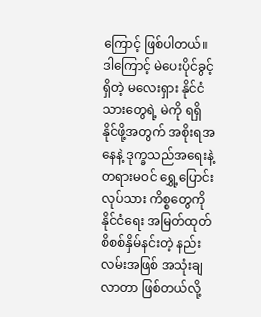ကြောင့် ဖြစ်ပါတယ်။ ဒါကြောင့် မဲပေးပိုင်ခွင့်ရှိတဲ့ မလေးရှား နိုင်ငံသားတွေရဲ့ မဲကို ရရှိနိုင်ဖို့အတွက် အစိုးရအနေနဲ့ ဒုက္ခသည်အရေးနဲ့ တရားမဝင် ရွှေ့ပြောင်းလုပ်သား ကိစ္စတွေကို နိုင်ငံရေး အမြတ်ထုတ် စိစစ်နှိမ်နင်းတဲ့ နည်းလမ်းအဖြစ် အသုံးချလာတာ ဖြစ်တယ်လို့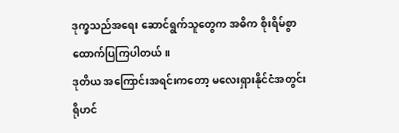ဒုက္ခသည်အရေး ဆောင်ရွက်သူတွေက အဓိက စိုးရိမ်စွာ ထောက်ပြကြပါတယ်။
ဒုတိယ အကြောင်းအရင်းကတော့ မလေးရှားနိုင်ငံအတွင်း ရိုဟင်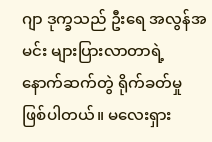ဂျာ ဒုက္ခသည် ဦးရေ အလွန်အမင်း များပြားလာတာရဲ့ နောက်ဆက်တွဲ ရိုက်ခတ်မှု ဖြစ်ပါတယ်။ မလေးရှား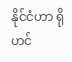နိုင်ငံဟာ ရိုဟင်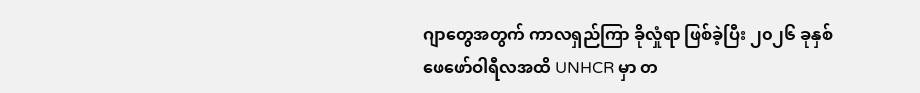ဂျာတွေအတွက် ကာလရှည်ကြာ ခိုလှုံရာ ဖြစ်ခဲ့ပြီး ၂၀၂၆ ခုနှစ် ဖေဖော်ဝါရီလအထိ UNHCR မှာ တ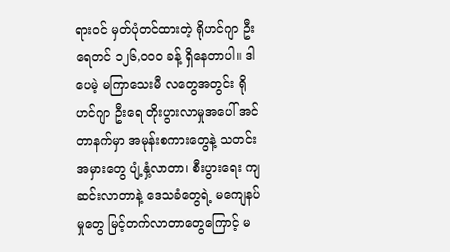ရားဝင် မှတ်ပုံတင်ထားတဲ့ ရိုဟင်ဂျာ ဦးရေတင် ၁၂၆,၀၀၀ ခန့် ရှိနေတာပါ။ ဒါပေမဲ့ မကြာသေးမီ လတွေအတွင်း ရိုဟင်ဂျာ ဦးရေ တိုးပွားလာမှုအပေါ် အင်တာနက်မှာ အမုန်းစကားတွေနဲ့ သတင်းအမှားတွေ ပျံ့နှံ့လာတာ၊ စီးပွားရေး ကျဆင်းလာတာနဲ့ ဒေသခံတွေရဲ့ မကျေနပ်မှုတွေ မြင့်တက်လာတာတွေကြောင့် မ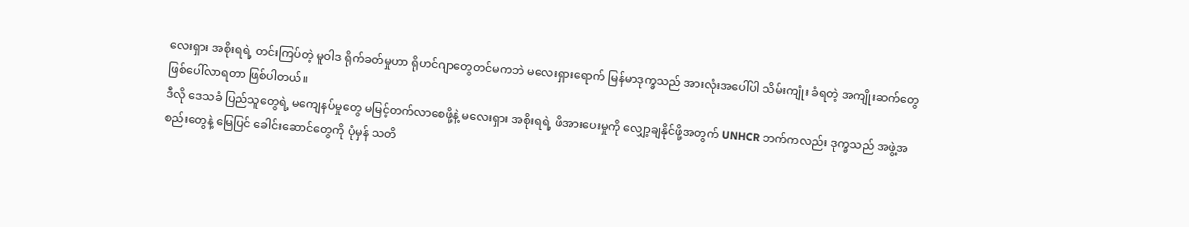လေးရှား အစိုးရရဲ့ တင်းကြပ်တဲ့ မူဝါဒ ရိုက်ခတ်မှုဟာ ရိုဟင်ဂျာတွေတင်မကဘဲ မလေးရှားရောက် မြန်မာဒုက္ခသည် အားလုံးအပေါ်ပါ သိမ်းကျုံး ခံရတဲ့ အကျိုးဆက်တွေ ဖြစ်ပေါ်လာရတာ ဖြစ်ပါတယ်။
ဒီလို ဒေသခံ ပြည်သူတွေရဲ့ မကျေနပ်မှုတွေ မမြင့်တက်လာစေဖို့နဲ့ မလေးရှား အစိုးရရဲ့ ဖိအားပေးမှုကို လျှော့ချနိုင်ဖို့အတွက် UNHCR ဘက်ကလည်း ဒုက္ခသည် အဖွဲ့အစည်းတွေနဲ့ မြေပြင် ခေါင်းဆောင်တွေကို ပုံမှန် သတိ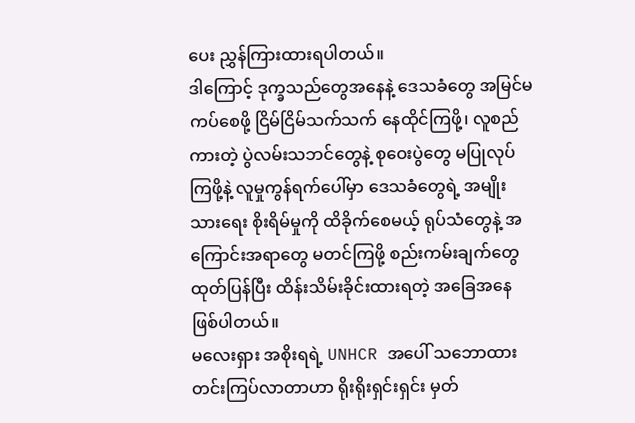ပေး ညွှန်ကြားထားရပါတယ်။
ဒါကြောင့် ဒုက္ခသည်တွေအနေနဲ့ ဒေသခံတွေ အမြင်မကပ်စေဖို့ ငြိမ်ငြိမ်သက်သက် နေထိုင်ကြဖို့၊ လူစည်ကားတဲ့ ပွဲလမ်းသဘင်တွေနဲ့ စုဝေးပွဲတွေ မပြုလုပ်ကြဖို့နဲ့ လူမှုကွန်ရက်ပေါ်မှာ ဒေသခံတွေရဲ့ အမျိုးသားရေး စိုးရိမ်မှုကို ထိခိုက်စေမယ့် ရုပ်သံတွေနဲ့ အကြောင်းအရာတွေ မတင်ကြဖို့ စည်းကမ်းချက်တွေ ထုတ်ပြန်ပြီး ထိန်းသိမ်းခိုင်းထားရတဲ့ အခြေအနေ ဖြစ်ပါတယ်။
မလေးရှား အစိုးရရဲ့ UNHCR အပေါ် သဘောထား တင်းကြပ်လာတာဟာ ရိုးရိုးရှင်းရှင်း မှတ်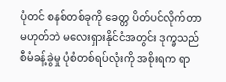ပုံတင် စနစ်တစ်ခုကို ခေတ္တ ပိတ်ပင်လိုက်တာ မဟုတ်ဘဲ မလေးရှားနိုင်ငံအတွင်း ဒုက္ခသည် စီမံခန့်ခွဲမှု ပုံစံတစ်ရပ်လုံးကို အစိုးရက ရာ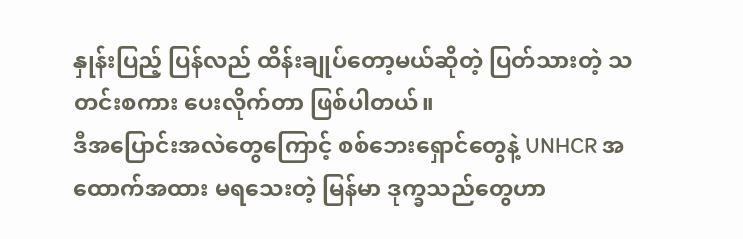နှုန်းပြည့် ပြန်လည် ထိန်းချုပ်တော့မယ်ဆိုတဲ့ ပြတ်သားတဲ့ သတင်းစကား ပေးလိုက်တာ ဖြစ်ပါတယ်။
ဒီအပြောင်းအလဲတွေကြောင့် စစ်ဘေးရှောင်တွေနဲ့ UNHCR အထောက်အထား မရသေးတဲ့ မြန်မာ ဒုက္ခသည်တွေဟာ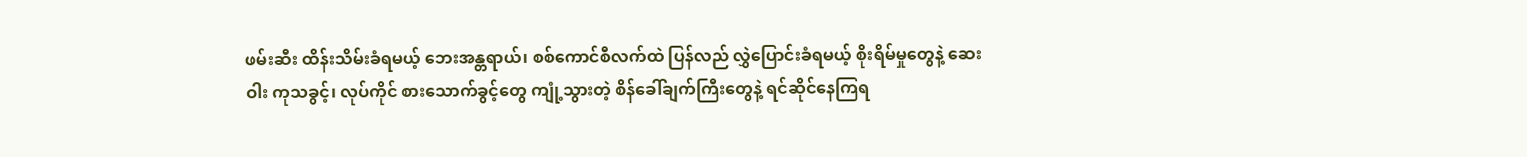ဖမ်းဆီး ထိန်းသိမ်းခံရမယ့် ဘေးအန္တရာယ်၊ စစ်ကောင်စီလက်ထဲ ပြန်လည် လွှဲပြောင်းခံရမယ့် စိုးရိမ်မှုတွေနဲ့ ဆေးဝါး ကုသခွင့်၊ လုပ်ကိုင် စားသောက်ခွင့်တွေ ကျုံ့သွားတဲ့ စိန်ခေါ်ချက်ကြီးတွေနဲ့ ရင်ဆိုင်နေကြရ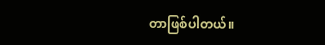တာဖြစ်ပါတယ်။